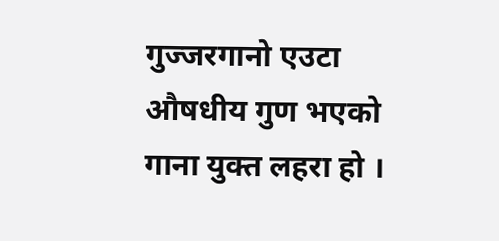गुज्जरगानो एउटा औषधीय गुण भएको गाना युक्त लहरा हो ।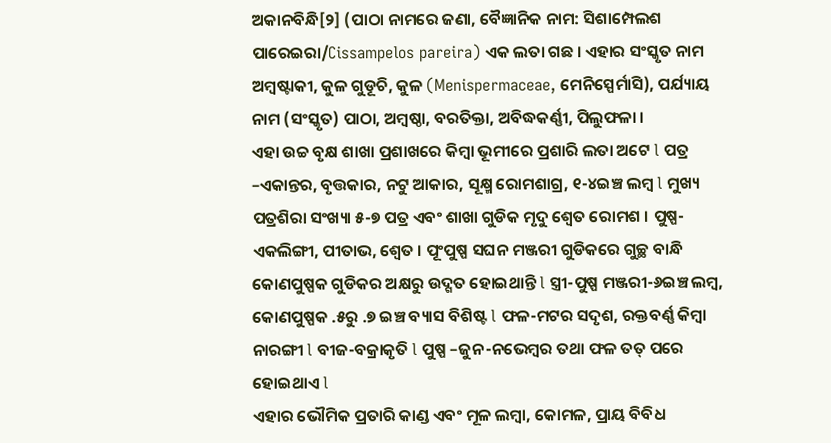ଅକାନବିନ୍ଧି[୨] (ପାଠା ନାମରେ ଜଣା, ବୈଜ୍ଞାନିକ ନାମ: ସିଶାମ୍ପେଲଶ ପାରେଇରା/Cissampelos pareira) ଏକ ଲତା ଗଛ । ଏହାର ସଂସ୍କୃତ ନାମ ଅମ୍ବଷ୍ଟାକୀ, କୁଳ ଗୁଡୂଚି, କୁଳ (Menispermaceae, ମେନିସ୍ପେର୍ମାସି), ପର୍ଯ୍ୟାୟ ନାମ (ସଂସ୍କୃତ) ପାଠା, ଅମ୍ବଷ୍ଠା, ବରତିକ୍ତା, ଅବିଦ୍ଧକର୍ଣ୍ଣୀ, ପିଲୁଫଳା ।
ଏହା ଉଚ୍ଚ ବୃକ୍ଷ ଶାଖା ପ୍ରଶାଖରେ କିମ୍ବା ଭୂମୀରେ ପ୍ରଶାରି ଲତା ଅଟେ l ପତ୍ର –ଏକାନ୍ତର, ବୃତ୍ତକାର, ନଟୁ ଆକାର, ସୂକ୍ଷ୍ମ ରୋମଶାଗ୍ର, ୧-୪ଇଞ୍ଚ ଲମ୍ବ l ମୁଖ୍ୟ ପତ୍ରଶିରା ସଂଖ୍ୟା ୫-୭ ପତ୍ର ଏବଂ ଶାଖା ଗୁଡିକ ମୃଦୁ ଶ୍ୱେତ ରୋମଶ । ପୁଷ୍ପ-ଏକଲିଙ୍ଗୀ, ପୀତାଭ, ଶ୍ୱେତ । ପୂଂପୁଷ୍ପ ସଘନ ମଞ୍ଜରୀ ଗୁଡିକରେ ଗୁଚ୍ଛ ବାନ୍ଧି କୋଣପୁଷ୍ପକ ଗୁଡିକର ଅକ୍ଷରୁ ଉଦ୍ଗତ ହୋଇଥାନ୍ତି l ସ୍ତ୍ରୀ-ପୁଷ୍ପ ମଞ୍ଜରୀ-୬ଇଞ୍ଚ ଲମ୍ବ, କୋଣପୁଷ୍ପକ .୫ରୁ .୭ ଇଞ୍ଚ ବ୍ୟାସ ବିଶିଷ୍ଟ l ଫଳ-ମଟର ସଦୃଶ, ରକ୍ତବର୍ଣ୍ଣ କିମ୍ବା ନାରଙ୍ଗୀ l ବୀଜ-ବକ୍ରାକୃତି l ପୁଷ୍ପ –ଜୁନ-ନଭେମ୍ବର ତଥା ଫଳ ତତ୍ ପରେ ହୋଇଥାଏ l
ଏହାର ଭୌମିକ ପ୍ରତାରି କାଣ୍ଡ ଏବଂ ମୂଳ ଲମ୍ବା, କୋମଳ, ପ୍ରାୟ ବିବିଧ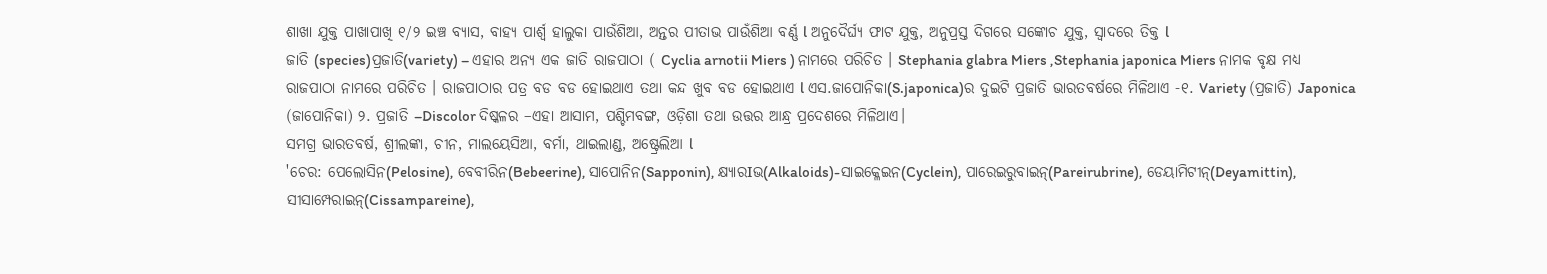ଶାଖା ଯୁକ୍ତ ପାଖାପାଖି ୧/୨ ଇଞ୍ଚ ବ୍ୟାସ, ବାହ୍ୟ ପାର୍ଶ୍ୱ ହାଲୁକା ପାଉଁଶିଆ, ଅନ୍ତର ପୀତାଭ ପାଉଁଶିଆ ବର୍ଣ୍ଣ l ଅନୁଦୈର୍ଘ୍ୟ ଫାଟ ଯୁକ୍ତ, ଅନୁପ୍ରସ୍ତ ଦିଗରେ ସଙ୍କୋଚ ଯୁକ୍ତ, ସ୍ୱାଦରେ ତିକ୍ତ l
ଜାତି (species)ପ୍ରଜାତି(variety) – ଏହାର ଅନ୍ୟ ଏକ ଜାତି ରାଜପାଠା ( Cyclia arnotii Miers ) ନାମରେ ପରିଚିତ । Stephania glabra Miers ,Stephania japonica Miers ନାମକ ବୃକ୍ଷ ମଧ୍ୟ ରାଜପାଠା ନାମରେ ପରିଚିତ । ରାଜପାଠାର ପତ୍ର ବଡ ବଡ ହୋଇଥାଏ ତଥା କନ୍ଦ ଖୁବ ବଡ ହୋଇଥାଏ l ଏସ.ଜାପୋନିକା(S.japonica)ର ଦୁଇଟି ପ୍ରଜାତି ଭାରତବର୍ଷରେ ମିଳିଥାଏ -୧. Variety (ପ୍ରଜାତି) Japonica (ଜାପୋନିକା) ୨. ପ୍ରଜାତି –Discolor ଦିଷ୍କଳର –ଏହା ଆସାମ, ପଶ୍ଚିମବଙ୍ଗ, ଓଡ଼ିଶା ତଥା ଉତ୍ତର ଆନ୍ଧ୍ର ପ୍ରଦେଶରେ ମିଳିଥାଏ।
ସମଗ୍ର ଭାରତବର୍ଷ, ଶ୍ରୀଲଙ୍କା, ଚୀନ, ମାଲୟେସିଆ, ବର୍ମା, ଥାଇଲାଣ୍ଡ, ଅଷ୍ଟ୍ରେଲିଆ l
'ଚେର: ପେଲୋସିନ(Pelosine), ବେବୀରିନ(Bebeerine), ସାପୋନିନ(Sapponin), କ୍ଷ୍ୟାରIଭ(Alkaloids)-ସାଇକ୍ଳେଇନ(Cyclein), ପାରେଇରୁବାଇନ୍(Pareirubrine), ଡେୟାମିଟୀନ୍(Deyamittin), ସୀସାମ୍ପେରାଇନ୍(Cissampareine),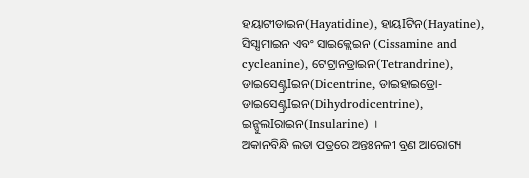ହୟାଟୀଡାଇନ(Hayatidine), ହାୟIଟିନ(Hayatine), ସିସ୍ସାମାଇନ ଏବଂ ସାଇକ୍ଲେଇନ (Cissamine and cycleanine), ଟେଟ୍ରାନଡ୍ରାଇନ(Tetrandrine), ଡାଇସେଣ୍ଟ୍ରIଇନ(Dicentrine, ଡାଇହାଇଡ୍ରୋ- ଡାଇସେଣ୍ଟ୍ରIଇନ(Dihydrodicentrine), ଇନ୍ସୁଲIରାଇନ(Insularine) ।
ଅକାନବିନ୍ଧି ଲତା ପତ୍ରରେ ଅନ୍ତଃନଳୀ ବ୍ରଣ ଆରୋଗ୍ୟ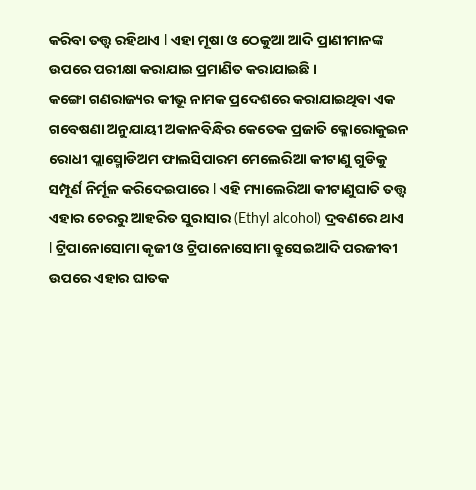କରିବା ତତ୍ତ୍ୱ ରହିଥାଏ l ଏହା ମୂଷା ଓ ଠେକୁଆ ଆଦି ପ୍ରାଣୀମାନଙ୍କ ଉପରେ ପରୀକ୍ଷା କରାଯାଇ ପ୍ରମାଣିତ କରାଯାଇଛି ।
କଙ୍ଗୋ ଗଣରାଜ୍ୟର କୀଭୂ ନାମକ ପ୍ରଦେଶରେ କରାଯାଇଥିବା ଏକ ଗବେଷଣା ଅନୁଯାୟୀ ଅକାନବିନ୍ଧିର କେତେକ ପ୍ରଜାତି କ୍ଳୋରୋକୁଇନ ରୋଧୀ ପ୍ଲାସ୍ମୋଡିଅମ ଫାଲସିପାରମ ମେଲେରିଆ କୀଟାଣୁ ଗୁଡିକୁ ସମ୍ପୂର୍ଣ ନିର୍ମୂଳ କରିଦେଇପାରେ l ଏହି ମ୍ୟାଲେରିଆ କୀଟାଣୁଘାତି ତତ୍ତ୍ୱ ଏହାର ଚେରରୁ ଆହରିତ ସୁରାସାର (Ethyl alcohol) ଦ୍ରବଣରେ ଥାଏ l ଟ୍ରିପାନୋସୋମା କୃଜୀ ଓ ଟ୍ରିପାନୋସୋମା ବ୍ରୁସେଇଆଦି ପରଜୀବୀ ଉପରେ ଏହାର ଘାତକ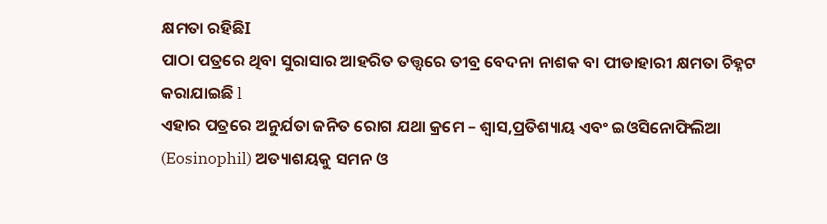କ୍ଷମତା ରହିଛିI
ପାଠା ପତ୍ରରେ ଥିବା ସୁରାସାର ଆହରିତ ତତ୍ତ୍ୱରେ ତୀବ୍ର ବେଦନା ନାଶକ ବା ପୀଡାହାରୀ କ୍ଷମତା ଚିହ୍ନଟ କରାଯାଇଛି l
ଏହାର ପତ୍ରରେ ଅନୁର୍ଯତା ଜନିତ ରୋଗ ଯଥା କ୍ରମେ – ଶ୍ୱାସ,ପ୍ରତିଶ୍ୟାୟ ଏବଂ ଇଓସିନୋଫିଲିଆ (Eosinophil) ଅତ୍ୟାଶୟକୁ ସମନ ଓ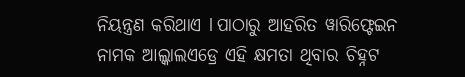ନିୟନ୍ତ୍ରଣ କରିଥାଏ l ପାଠାରୁ ଆହରିତ ୱାରିଫ୍ଟେଇନ ନାମକ ଆଲ୍କାଲଏଡ୍ରେ ଏହି କ୍ଷମତା ଥିବାର ଚିହ୍ନଟ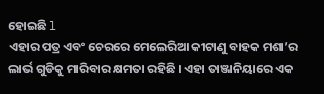ହୋଇଛି l
ଏହାର ପତ୍ର ଏବଂ ଚେରରେ ମେଲେରିଆ କୀଟାଣୁ ବାହକ ମଶା’ର ଲାର୍ଭ ଗୁଡିକୁ ମାରିବାର କ୍ଷମତା ରହିଛି । ଏହା ତାଞ୍ଜାନିୟାରେ ଏକ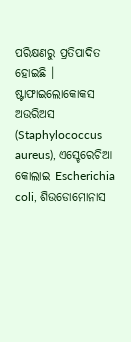ପରିକ୍ଷଣରୁ ପ୍ରତିପାଦିତ ହୋଇଛି ।
ଷ୍ଟାଫାଇଲୋକୋକସ ଅଉରିଅସ (Staphylococcus aureus), ଏସ୍ଚେରେଚିଆ କୋଲାଇ Escherichia coli, ଶିଉଡୋମୋନାସ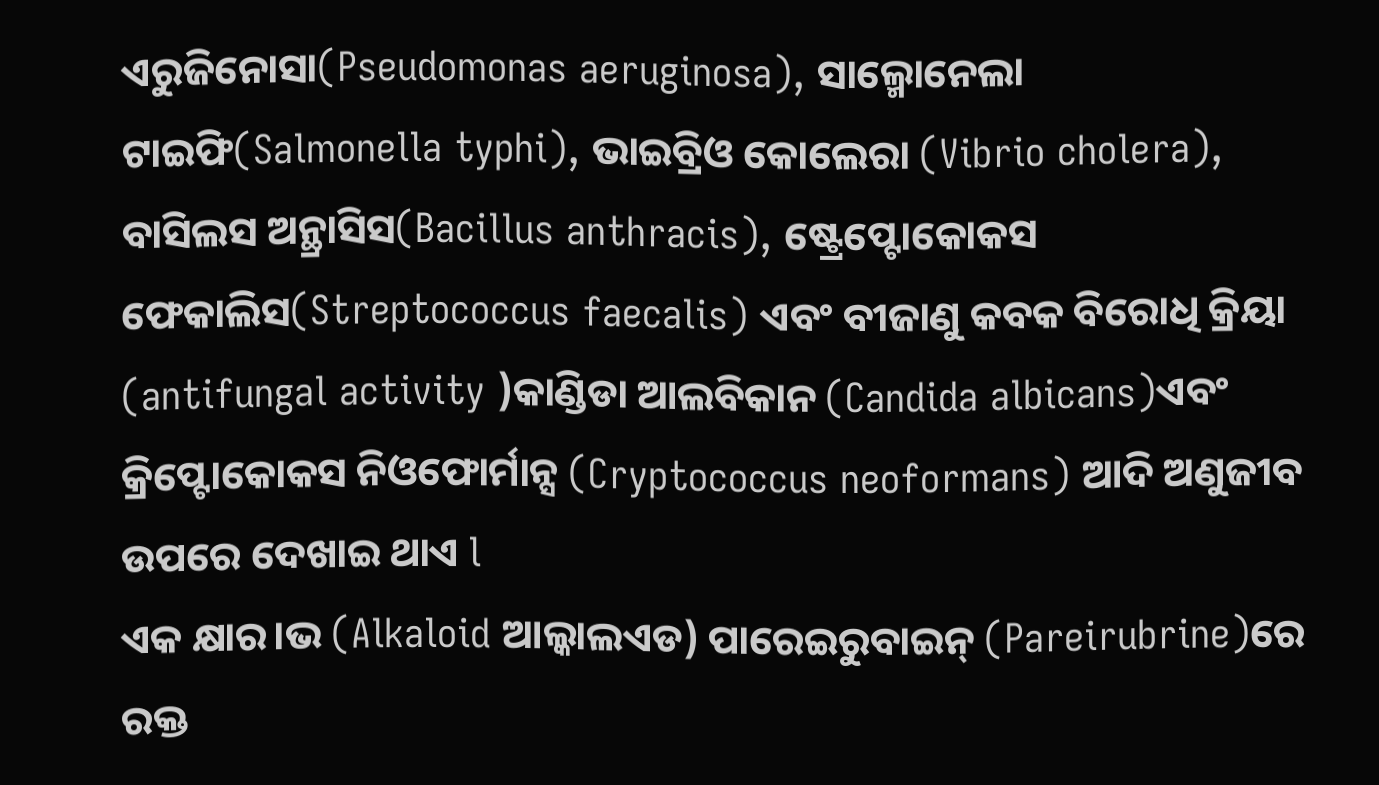ଏରୁଜିନୋସା(Pseudomonas aeruginosa), ସାଲ୍ମୋନେଲା ଟାଇଫି(Salmonella typhi), ଭାଇବ୍ରିଓ କୋଲେରା (Vibrio cholera), ବାସିଲସ ଅନ୍ଥ୍ରାସିସ(Bacillus anthracis), ଷ୍ଟ୍ରେପ୍ଟୋକୋକସ ଫେକାଲିସ(Streptococcus faecalis) ଏବଂ ବୀଜାଣୁ କବକ ବିରୋଧି କ୍ରିୟା (antifungal activity )କାଣ୍ଡିଡା ଆଲବିକାନ (Candida albicans)ଏବଂ କ୍ରିପ୍ଟୋକୋକସ ନିଓଫୋର୍ମାନ୍ସ (Cryptococcus neoformans) ଆଦି ଅଣୁଜୀବ ଉପରେ ଦେଖାଇ ଥାଏ l
ଏକ କ୍ଷାର।ଭ (Alkaloid ଆଲ୍କାଲଏଡ) ପାରେଇରୁବାଇନ୍ (Pareirubrine)ରେ ରକ୍ତ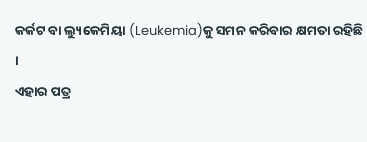କର୍କଟ ବା ଲ୍ୟୁକେମିୟା (Leukemia)କୁ ସମନ କରିବାର କ୍ଷମତା ରହିଛି ।
ଏହାର ପତ୍ର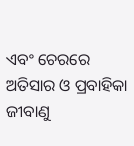ଏବଂ ଚେରରେ ଅତିସାର ଓ ପ୍ରବାହିକା ଜୀବାଣୁ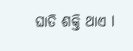ଘାତି ଶକ୍ତି ଥାଏ l